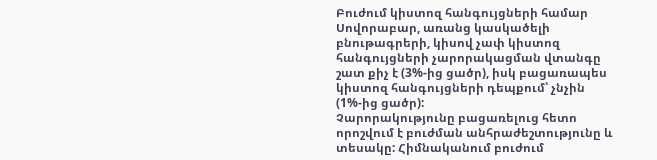Բուժում կիստոզ հանգույցների համար
Սովորաբար, առանց կասկածելի բնութագրերի, կիսով չափ կիստոզ հանգույցների չարորակացման վտանգը շատ քիչ է (3%-ից ցածր), իսկ բացառապես կիստոզ հանգույցների դեպքում՝ չնչին (1%-ից ցածր):
Չարորակությունը բացառելուց հետո որոշվում է բուժման անհրաժեշտությունը և տեսակը: Հիմնականում բուժում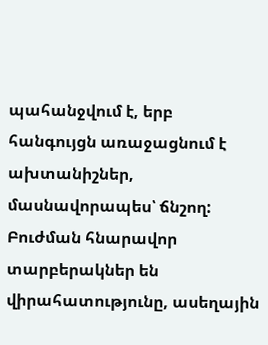պահանջվում է, երբ հանգույցն առաջացնում է ախտանիշներ, մասնավորապես՝ ճնշող: Բուժման հնարավոր տարբերակներ են վիրահատությունը, ասեղային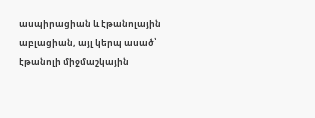ասպիրացիան և էթանոլային աբլացիան, այլ կերպ ասած՝ էթանոլի միջմաշկային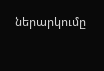ներարկումը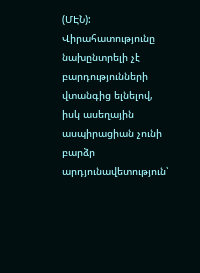(ՄԷՆ):
Վիրահատությունը նախընտրելի չէ բարդությունների վտանգից ելնելով, իսկ ասեղային ասպիրացիան չունի բարձր արդյունավետություն՝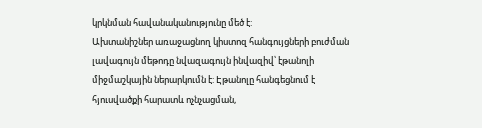կրկնման հավանականությունը մեծ է:
Ախտանիշներ առաջացնող կիստոզ հանգույցների բուժման լավագույն մեթոդը նվազագույն ինվազիվ՝ էթանոլի միջմաշկային ներարկումն է: Էթանոլը հանգեցնում է հյուսվածքի հարատև ոչնչացման,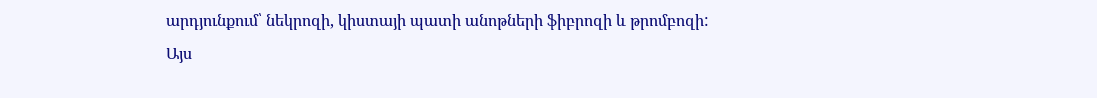արդյունքում՝ նեկրոզի, կիստայի պատի անոթների ֆիբրոզի և թրոմբոզի:
Այս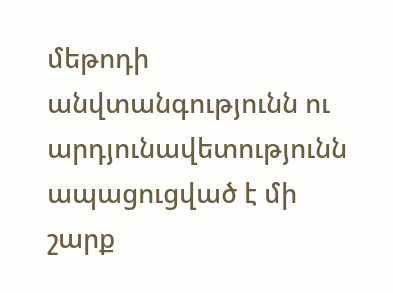մեթոդի անվտանգությունն ու արդյունավետությունն ապացուցված է մի շարք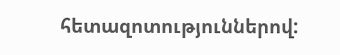հետազոտություններով: